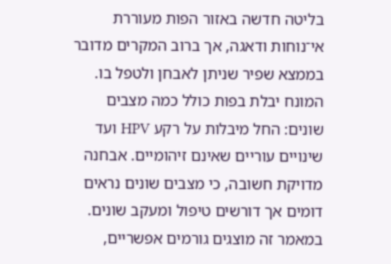בליטה חדשה באזור הפות מעוררת אי־נוחות ודאגה, אך ברוב המקרים מדובר בממצא שפיר שניתן לאבחן ולטפל בו. המונח יבלת בפות כולל כמה מצבים שונים: החל מיבלות על רקע HPV ועד שינויים עוריים שאינם זיהומיים. אבחנה מדויקת חשובה, כי מצבים שונים נראים דומים אך דורשים טיפול ומעקב שונים. במאמר זה מוצגים גורמים אפשריים,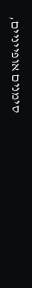סימנים אופייניים,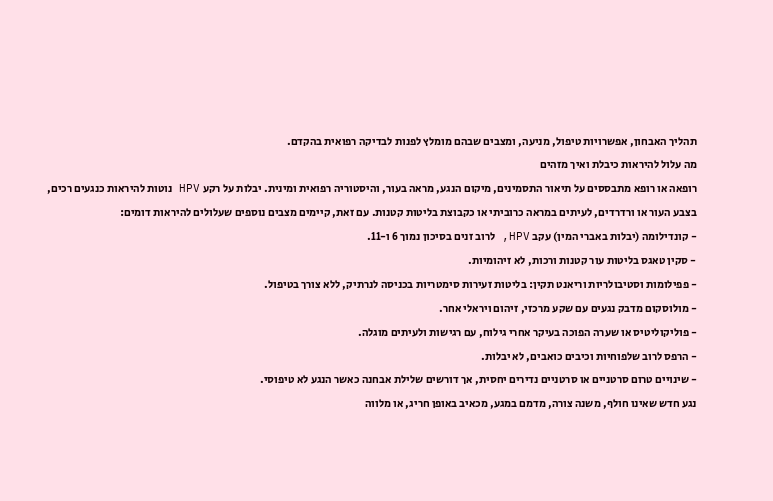תהליך האבחון, אפשרויות טיפול, מניעה, ומצבים שבהם מומלץ לפנות לבדיקה רפואית בהקדם.
מה עלול להיראות כיבלת ואיך מזהים
רופאה או רופא מתבססים על תיאור התסמינים, מיקום הנגע, מראה בעור, והיסטוריה רפואית ומינית. יבלות על רקע HPV נוטות להיראות כנגעים רכים, בצבע העור או ורדרדים, לעיתים במראה כרוביתי או כקבוצת בליטות קטנות. עם זאת, קיימים מצבים נוספים שעלולים להיראות דומים:
- קונדילומה (יבלות באברי המין) עקב HPV, לרוב זנים בסיכון נמוך 6 ו-11.
- סקין טאגס בליטות עור קטנות ורכות, לא זיהומיות.
- פפילומות וסטיבולריות וריאנט תקין: בליטות זעירות סימטריות בכניסה לנרתיק, ללא צורך בטיפול.
- מולוסקום מדבק נגעים עם שקע מרכזי, זיהום ויראלי אחר.
- פוליקוליטיס או שערה הפוכה בעיקר אחרי גילוח, עם רגישות ולעיתים מוגלה.
- הרפס לרוב שלפוחיות וכיבים כואבים, לא יבלות.
- שינויים טרום סרטניים או סרטניים נדירים יחסית, אך דורשים שלילת אבחנה כאשר הנגע לא טיפוסי.
נגע חדש שאינו חולף, משנה צורה, מדמם במגע, מכאיב באופן חריג, או מלווה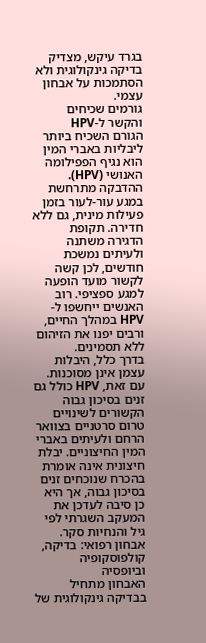בגרד עיקש, מצדיק בדיקה גינקולוגית ולא הסתמכות על אבחון עצמי.
גורמים שכיחים והקשר ל-HPV
הגורם השכיח ביותר ליבליות באברי המין הוא נגיף הפפילומה האנושי (HPV). ההדבקה מתרחשת במגע עור-לעור בזמן פעילות מינית, גם ללא חדירה. תקופת הדגירה משתנה ולעיתים נמשכת חודשים, לכן קשה לקשור מועד הופעה למגע ספציפי. רוב האנשים ייחשפו ל-HPV במהלך החיים, ורבים יפנו את הזיהום ללא תסמינים.
בדרך כלל, היבלות עצמן אינן מסוכנות. עם זאת, HPV כולל גם זנים בסיכון גבוה הקשורים לשינויים טרום סרטניים בצוואר הרחם ולעיתים באברי המין החיצוניים. יבלת חיצונית אינה אומרת בהכרח שנוכחים זנים בסיכון גבוה, אך היא כן סיבה לעדכן את המעקב השגרתי לפי גיל והנחיות סקר.
אבחון רפואי: בדיקה, קולפוסקופיה וביופסיה
האבחון מתחיל בבדיקה גינקולוגית של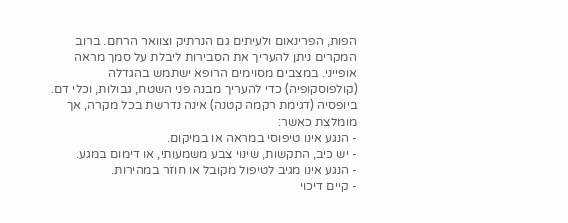הפות, הפרינאום ולעיתים גם הנרתיק וצוואר הרחם. ברוב המקרים ניתן להעריך את הסבירות ליבלת על סמך מראה אופייני. במצבים מסוימים הרופא ישתמש בהגדלה (קולפוסקופיה) כדי להעריך מבנה פני השטח, גבולות, וכלי דם.
ביופסיה (דגימת רקמה קטנה) אינה נדרשת בכל מקרה, אך מומלצת כאשר:
- הנגע אינו טיפוסי במראה או במיקום.
- יש כיב, התקשות, שינוי צבע משמעותי, או דימום במגע.
- הנגע אינו מגיב לטיפול מקובל או חוזר במהירות.
- קיים דיכוי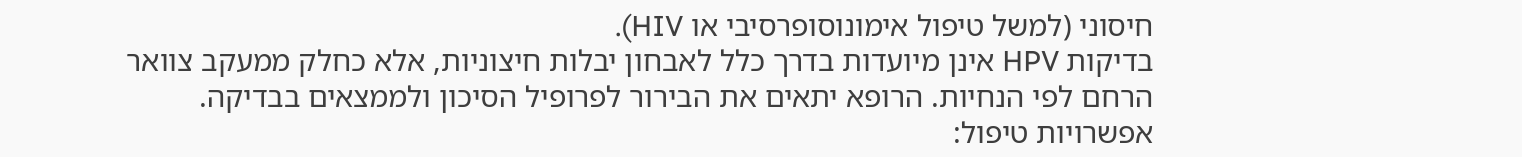חיסוני (למשל טיפול אימונוסופרסיבי או HIV).
בדיקות HPV אינן מיועדות בדרך כלל לאבחון יבלות חיצוניות, אלא כחלק ממעקב צוואר הרחם לפי הנחיות. הרופא יתאים את הבירור לפרופיל הסיכון ולממצאים בבדיקה.
אפשרויות טיפול: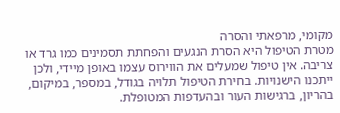מקומי, מרפאתי והסרה
מטרת הטיפול היא הסרת הנגעים והפחתת תסמינים כמו גרד או צריבה. אין טיפול שמעלים את הווירוס עצמו באופן מיידי, ולכן ייתכנו הישנויות. בחירת הטיפול תלויה בגודל, במספר, במיקום, בהריון, ברגישות העור ובהעדפות המטופלת.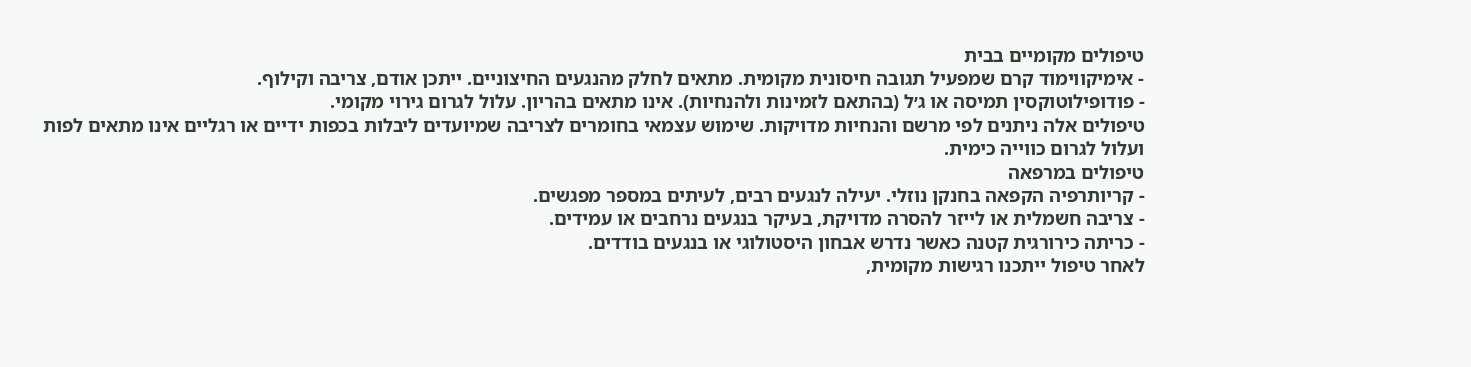טיפולים מקומיים בבית
- אימיקווימוד קרם שמפעיל תגובה חיסונית מקומית. מתאים לחלק מהנגעים החיצוניים. ייתכן אודם, צריבה וקילוף.
- פודופילוטוקסין תמיסה או ג׳ל (בהתאם לזמינות ולהנחיות). אינו מתאים בהריון. עלול לגרום גירוי מקומי.
טיפולים אלה ניתנים לפי מרשם והנחיות מדויקות. שימוש עצמאי בחומרים לצריבה שמיועדים ליבלות בכפות ידיים או רגליים אינו מתאים לפות ועלול לגרום כווייה כימית.
טיפולים במרפאה
- קריותרפיה הקפאה בחנקן נוזלי. יעילה לנגעים רבים, לעיתים במספר מפגשים.
- צריבה חשמלית או לייזר להסרה מדויקת, בעיקר בנגעים נרחבים או עמידים.
- כריתה כירורגית קטנה כאשר נדרש אבחון היסטולוגי או בנגעים בודדים.
לאחר טיפול ייתכנו רגישות מקומית,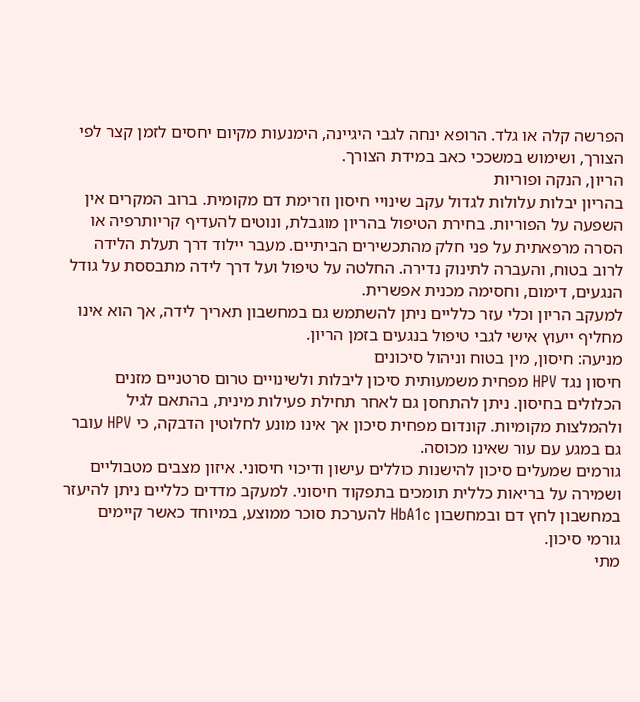הפרשה קלה או גלד. הרופא ינחה לגבי היגיינה, הימנעות מקיום יחסים לזמן קצר לפי הצורך, ושימוש במשככי כאב במידת הצורך.
הריון, הנקה ופוריות
בהריון יבלות עלולות לגדול עקב שינויי חיסון וזרימת דם מקומית. ברוב המקרים אין השפעה על הפוריות. בחירת הטיפול בהריון מוגבלת, ונוטים להעדיף קריותרפיה או הסרה מרפאתית על פני חלק מהתכשירים הביתיים. מעבר יילוד דרך תעלת הלידה לרוב בטוח, והעברה לתינוק נדירה. החלטה על טיפול ועל דרך לידה מתבססת על גודל הנגעים, דימום, וחסימה מכנית אפשרית.
למעקב הריון וכלי עזר כלליים ניתן להשתמש גם במחשבון תאריך לידה, אך הוא אינו מחליף ייעוץ אישי לגבי טיפול בנגעים בזמן הריון.
מניעה: חיסון, מין בטוח וניהול סיכונים
חיסון נגד HPV מפחית משמעותית סיכון ליבלות ולשינויים טרום סרטניים מזנים הכלולים בחיסון. ניתן להתחסן גם לאחר תחילת פעילות מינית, בהתאם לגיל ולהמלצות מקומיות. קונדום מפחית סיכון אך אינו מונע לחלוטין הדבקה, כי HPV עובר גם במגע עם עור שאינו מכוסה.
גורמים שמעלים סיכון להישנות כוללים עישון ודיכוי חיסוני. איזון מצבים מטבוליים ושמירה על בריאות כללית תומכים בתפקוד חיסוני. למעקב מדדים כלליים ניתן להיעזר במחשבון לחץ דם ובמחשבון HbA1c להערכת סוכר ממוצע, במיוחד כאשר קיימים גורמי סיכון.
מתי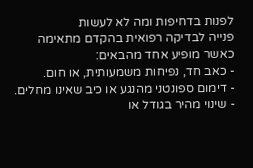לפנות בדחיפות ומה לא לעשות
פנייה לבדיקה רפואית בהקדם מתאימה כאשר מופיע אחד מהבאים:
- כאב חד, נפיחות משמעותית, או חום.
- דימום ספונטני מהנגע או כיב שאינו מחלים.
- שינוי מהיר בגודל או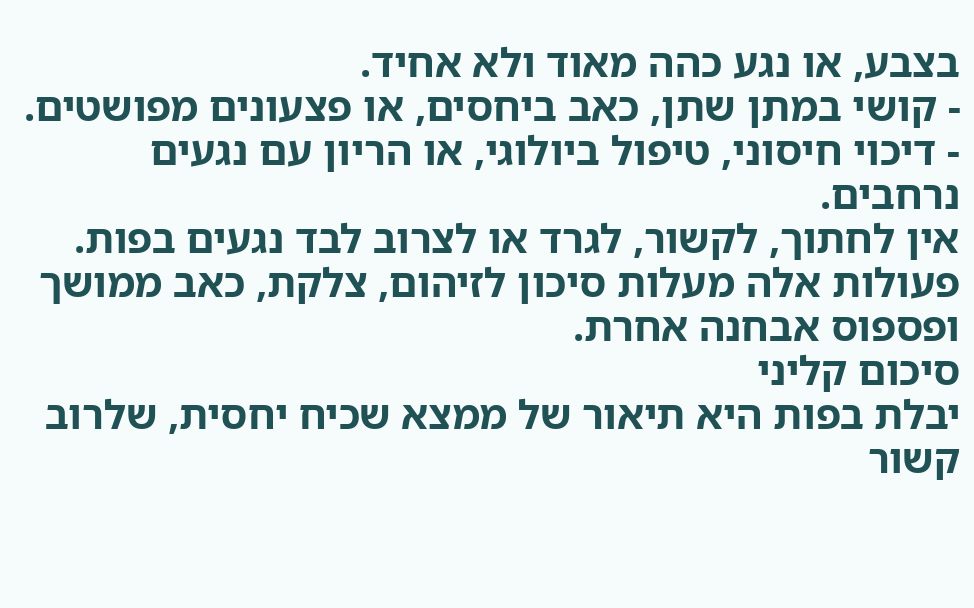בצבע, או נגע כהה מאוד ולא אחיד.
- קושי במתן שתן, כאב ביחסים, או פצעונים מפושטים.
- דיכוי חיסוני, טיפול ביולוגי, או הריון עם נגעים נרחבים.
אין לחתוך, לקשור, לגרד או לצרוב לבד נגעים בפות. פעולות אלה מעלות סיכון לזיהום, צלקת, כאב ממושך ופספוס אבחנה אחרת.
סיכום קליני
יבלת בפות היא תיאור של ממצא שכיח יחסית, שלרוב קשור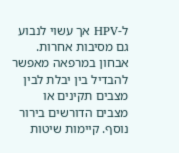ל-HPV אך עשוי לנבוע גם מסיבות אחרות. אבחון במרפאה מאפשר להבדיל בין יבלת לבין מצבים תקינים או מצבים הדורשים בירור נוסף. קיימות שיטות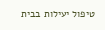טיפול יעילות בבית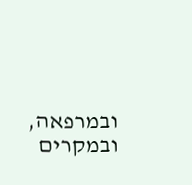ובמרפאה, ובמקרים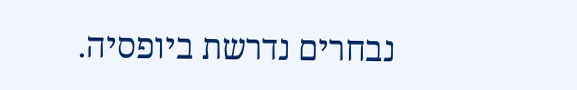נבחרים נדרשת ביופסיה.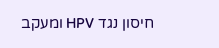חיסון נגד HPV ומעקב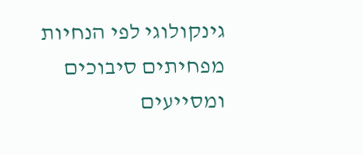גינקולוגי לפי הנחיות מפחיתים סיבוכים ומסייעים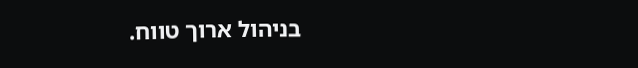בניהול ארוך טווח.